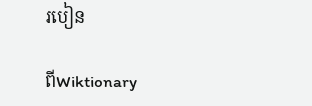របៀន

ពីWiktionary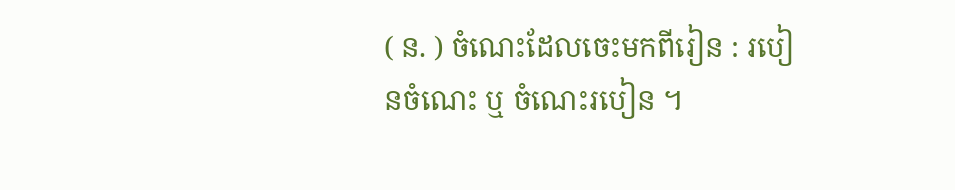( ន. ) ចំណេះដែលចេះមកពីរៀន : របៀនចំណេះ ឬ ចំណេះរបៀន ។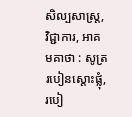សិល្បសាស្រ្ត, វិជ្ជាការ, អាគមគាថា : សូត្ររបៀនស្តោះផ្លុំ, របៀ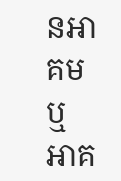នអាគម ឬ អាគ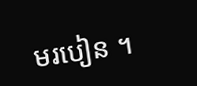មរបៀន ។